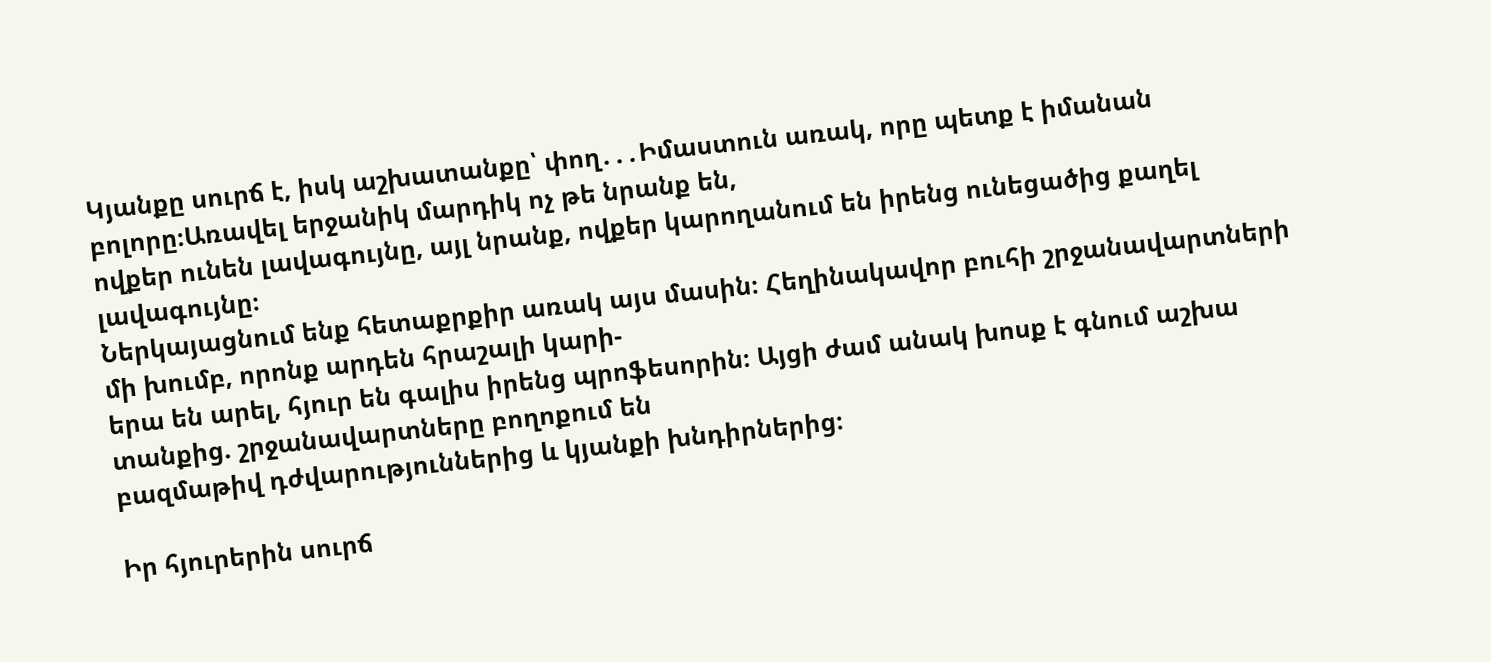Կյանքը սուրճ է, իսկ աշխատանքը՝ փող․․․Իմաստուն առակ, որը պետք է իմանան բոլորը։Առավել երջանիկ մարդիկ ոչ թե նրանք են,
ովքեր ունեն լավագույնը, այլ նրանք, ովքեր կարողանում են իրենց ունեցածից քաղել լավագույնը։
Ներկայացնում ենք հետաքրքիր առակ այս մասին։ Հեղինակավոր բուհի շրջանավարտների մի խումբ, որոնք արդեն հրաշալի կարի-
երա են արել, հյուր են գալիս իրենց պրոֆեսորին։ Այցի ժամ անակ խոսք է գնում աշխա տանքից. շրջանավարտները բողոքում են
բազմաթիվ դժվարություններից և կյանքի խնդիրներից։

Իր հյուրերին սուրճ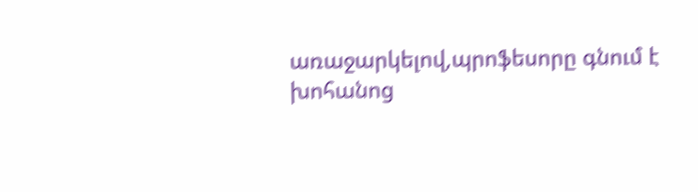առաջարկելով,պրոֆեսորը գնում է խոհանոց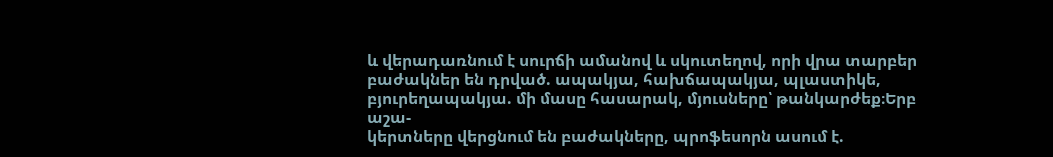և վերադառնում է սուրճի ամանով և սկուտեղով, որի վրա տարբեր
բաժակներ են դրված. ապակյա, հախճապակյա, պլաստիկե, բյուրեղապակյա. մի մասը հասարակ, մյուսները՝ թանկարժեք։Երբ աշա-
կերտները վերցնում են բաժակները, պրոֆեսորն ասում է.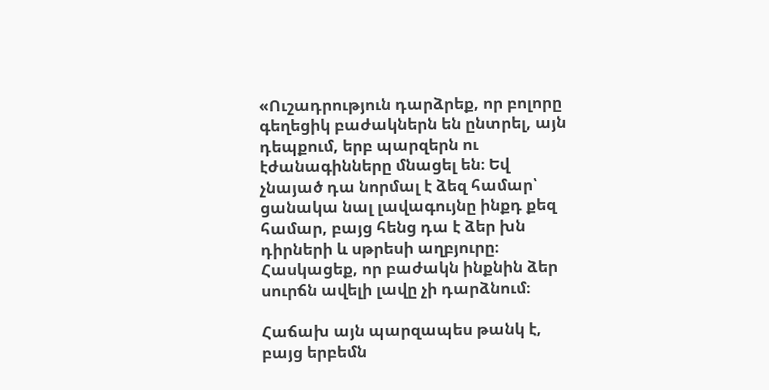«Ուշադրություն դարձրեք, որ բոլորը գեղեցիկ բաժակներն են ընտրել, այն դեպքում, երբ պարզերն ու էժանագինները մնացել են։ Եվ
չնայած դա նորմալ է ձեզ համար՝ ցանակա նալ լավագույնը ինքդ քեզ համար, բայց հենց դա է ձեր խն դիրների և սթրեսի աղբյուրը։
Հասկացեք, որ բաժակն ինքնին ձեր սուրճն ավելի լավը չի դարձնում։

Հաճախ այն պարզապես թանկ է, բայց երբեմն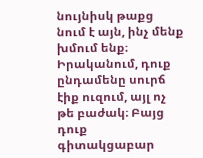նույնիսկ թաքց նում է այն, ինչ մենք խմում ենք։ Իրականում, դուք ընդամենը սուրճ
էիք ուզում, այլ ոչ թե բաժակ։ Բայց դուք գիտակցաբար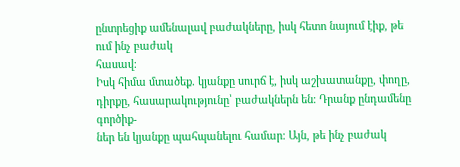ընտրեցիք ամենալավ բաժակները, իսկ հետո նայում էիք, թե ում ինչ բաժակ
հասավ։
Իսկ հիմա մտածեք. կյանքը սուրճ է, իսկ աշխատանքը, փողը, դիրքը, հասարակությունը՝ բաժակներն են։ Դրանք ընդամենը գործիք-
ներ են կյանքը պահպանելու համար։ Այն, թե ինչ բաժակ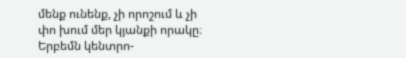մենք ունենք, չի որոշում և չի փո խում մեր կյանքի որակը։ Երբեմն կենտրո-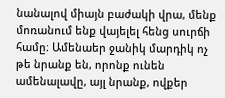նանալով միայն բաժակի վրա, մենք մոռանում ենք վայելել հենց սուրճի համը։ Ամենաեր ջանիկ մարդիկ ոչ թե նրանք են, որոնք ունեն
ամենալավը, այլ նրանք, ովքեր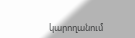կարողանում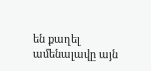են քաղել ամենալավը այն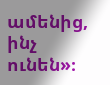ամենից, ինչ ունեն»։